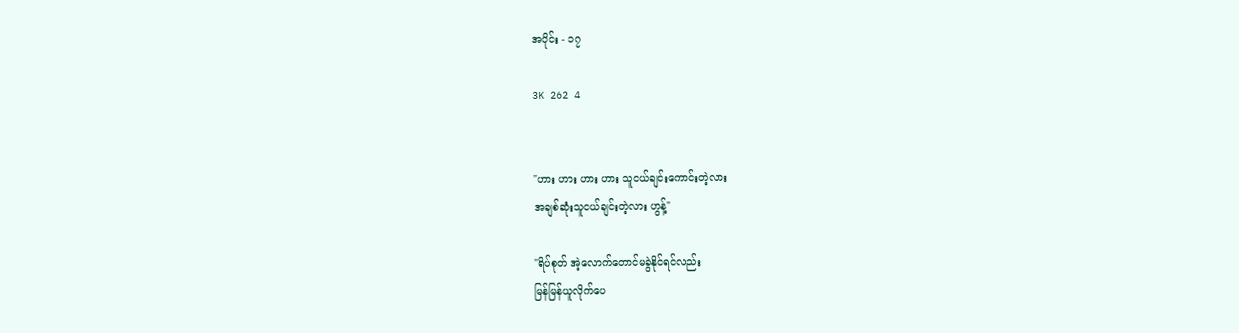အပိုင်း - ၁၇

3K 262 4


"ဟား ဟား ဟား ဟား သူငယ်ချင်းကောင်းတဲ့လား
အချစ်ဆုံးသူငယ်ချင်းတဲ့လား ဟွန့်"

"ရိပ်စုတ် အဲ့လောက်တောင်မခွဲနိုင်ရင်လည်း
မြန်မြန်ယူလိုက်ပေ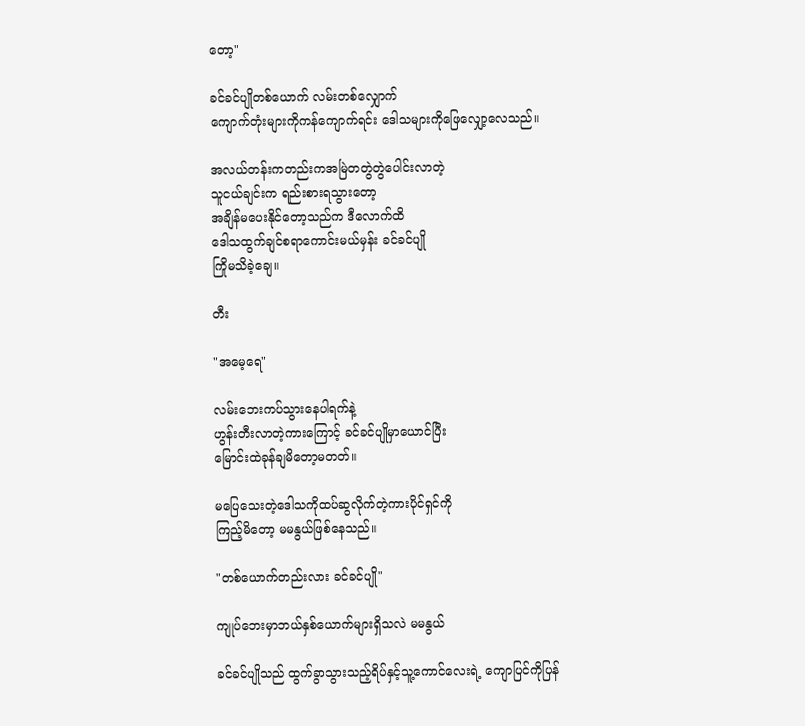တော့"

ခင်ခင်ပျိုတစ်ယောက် လမ်းတစ်လျှောက်
ကျောက်တုံးများကိုကန်ကျောက်ရင်း ဒေါသများကိုဖြေလျှော့လေသည်။

အလယ်တန်းကတည်းကအမြဲတတွဲတွဲပေါင်းလာတဲ့
သူငယ်ချင်းက ရည်းစားရသွားတော့
အချိန်မပေးနိုင်တော့သည်က ဒီလောက်ထိ
ဒေါသထွက်ချင်စရာကောင်းမယ်မှန်း ခင်ခင်ပျို
ကြိုမသိခဲ့ချေ။

တီး

"အမေ့ရေ"

လမ်းဘေးကပ်သွားနေပါရက်နဲ့
ဟွန်းတီးလာတဲ့ကားကြောင့် ခင်ခင်ပျိုမှာယောင်ပြီး
မြောင်းထဲခုန်ချမိတော့မတတ်။

မပြေသေးတဲ့ဒေါသကိုထပ်ဆွလိုက်တဲ့ကားပိုင်ရှင်ကို
ကြည့်မိတော့ မမနွယ်ဖြစ်နေသည်။

"တစ်ယောက်တည်းလား ခင်ခင်ပျို"

ကျုပ်ဘေးမှာဘယ်နှစ်ယောက်များရှိသလဲ မမနွယ်

ခင်ခင်ပျိုသည် ထွက်ခွာသွားသည့်ရိပ်နှင့်သူ့ကောင်လေးရဲ့ ကျောပြင်ကိုပြန်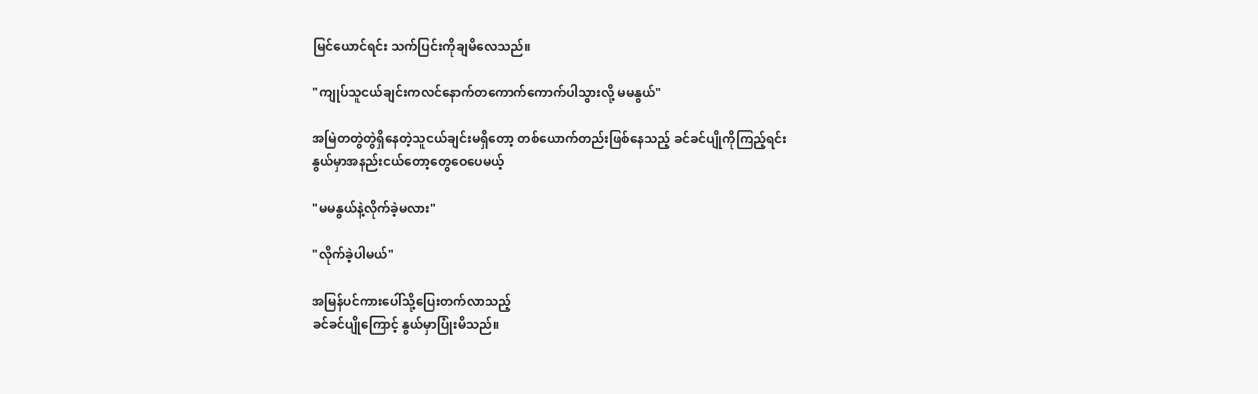မြင်ယောင်ရင်း သက်ပြင်းကိုချမိလေသည်။

"ကျုပ်သူငယ်ချင်းကလင်နောက်တကောက်ကောက်ပါသွားလို့ မမနွယ်"

အမြဲတတွဲတွဲရှိနေတဲ့သူငယ်ချင်းမရှိတော့ တစ်ယောက်တည်းဖြစ်နေသည့် ခင်ခင်ပျိုကိုကြည့်ရင်း
နွယ်မှာအနည်းငယ်တော့တွေဝေပေမယ့်

"မမနွယ်နဲ့လိုက်ခဲ့မလား"

"လိုက်ခဲ့ပါမယ်"

အမြန်ပင်ကားပေါ်သို့ပြေးတက်လာသည့်
ခင်ခင်ပျိုကြောင့် နွယ်မှာပြုံးမိသည်။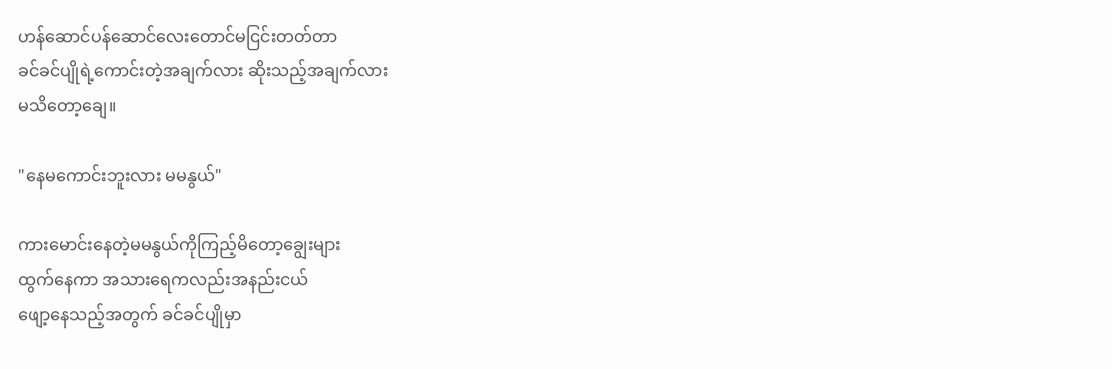ဟန်ဆောင်ပန်ဆောင်လေးတောင်မငြင်းတတ်တာ
ခင်ခင်ပျိုရဲ့ကောင်းတဲ့အချက်လား ဆိုးသည့်အချက်လား
မသိတော့ချေ။

"နေမကောင်းဘူးလား မမနွယ်"

ကားမောင်းနေတဲ့မမနွယ်ကိုကြည့်မိတော့ချွေးများ
ထွက်နေကာ အသားရေကလည်းအနည်းငယ်
ဖျော့နေသည့်အတွက် ခင်ခင်ပျိုမှာ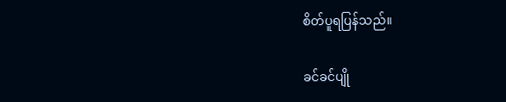စိတ်ပူရပြန်သည်။

ခင်ခင်ပျို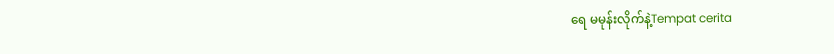ရေ မမုန်းလိုက်နဲ့Tempat cerita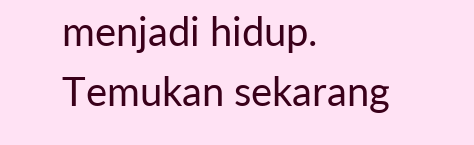menjadi hidup. Temukan sekarang